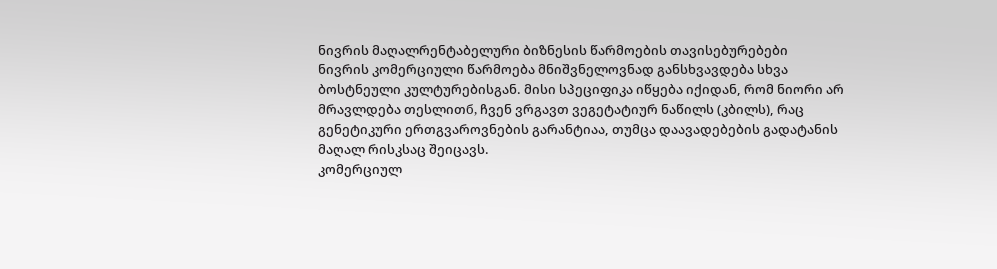ნივრის მაღალრენტაბელური ბიზნესის წარმოების თავისებურებები
ნივრის კომერციული წარმოება მნიშვნელოვნად განსხვავდება სხვა ბოსტნეული კულტურებისგან. მისი სპეციფიკა იწყება იქიდან, რომ ნიორი არ მრავლდება თესლითб, ჩვენ ვრგავთ ვეგეტატიურ ნაწილს (კბილს), რაც გენეტიკური ერთგვაროვნების გარანტიაა, თუმცა დაავადებების გადატანის მაღალ რისკსაც შეიცავს.
კომერციულ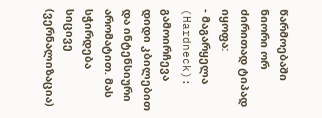წარმოებაში ნიორი ორ ძირითად ტიპად იყოფა:
- მაგარყელა (Hardneck): გამოირჩევა დიდი კბილებით და ინტენსიური არომატით. მას სჭირდება სიცივე (ვერნალიზაცია)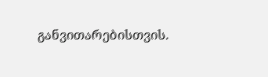განვითარებისთვის.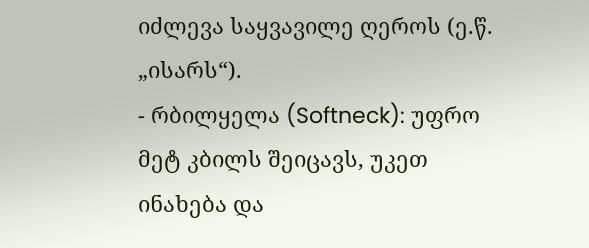იძლევა საყვავილე ღეროს (ე.წ. „ისარს“).
- რბილყელა (Softneck): უფრო მეტ კბილს შეიცავს, უკეთ ინახება და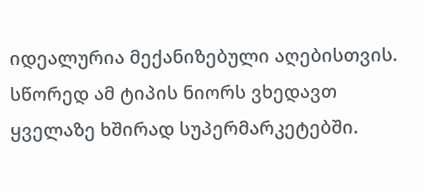იდეალურია მექანიზებული აღებისთვის. სწორედ ამ ტიპის ნიორს ვხედავთ ყველაზე ხშირად სუპერმარკეტებში.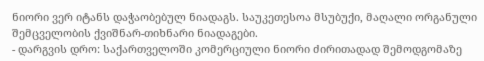ნიორი ვერ იტანს დაჭაობებულ ნიადაგს. საუკეთესოა მსუბუქი, მაღალი ორგანული შემცველობის ქვიშნარ-თიხნარი ნიადაგები.
- დარგვის დრო: საქართველოში კომერციული ნიორი ძირითადად შემოდგომაზე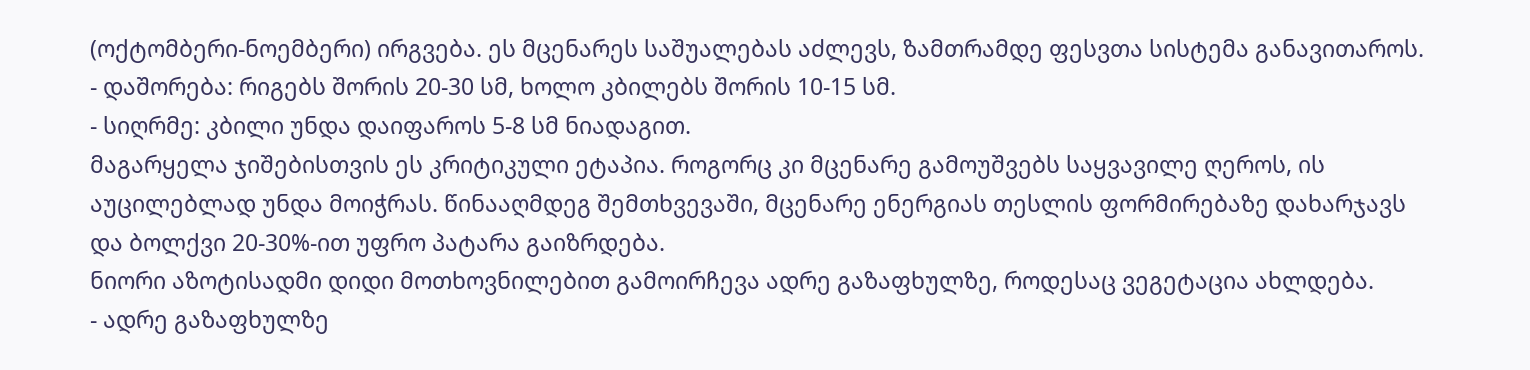(ოქტომბერი-ნოემბერი) ირგვება. ეს მცენარეს საშუალებას აძლევს, ზამთრამდე ფესვთა სისტემა განავითაროს.
- დაშორება: რიგებს შორის 20-30 სმ, ხოლო კბილებს შორის 10-15 სმ.
- სიღრმე: კბილი უნდა დაიფაროს 5-8 სმ ნიადაგით.
მაგარყელა ჯიშებისთვის ეს კრიტიკული ეტაპია. როგორც კი მცენარე გამოუშვებს საყვავილე ღეროს, ის აუცილებლად უნდა მოიჭრას. წინააღმდეგ შემთხვევაში, მცენარე ენერგიას თესლის ფორმირებაზე დახარჯავს და ბოლქვი 20-30%-ით უფრო პატარა გაიზრდება.
ნიორი აზოტისადმი დიდი მოთხოვნილებით გამოირჩევა ადრე გაზაფხულზე, როდესაც ვეგეტაცია ახლდება.
- ადრე გაზაფხულზე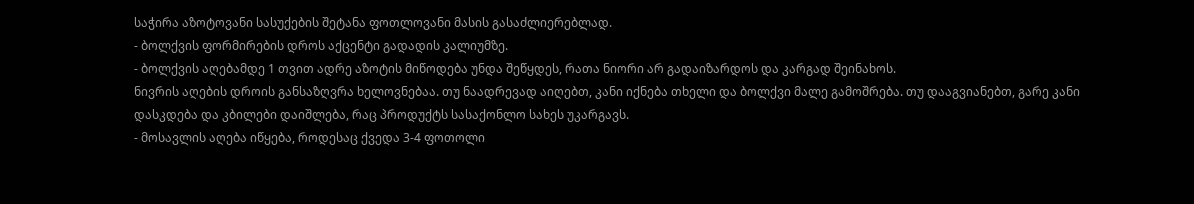საჭირა აზოტოვანი სასუქების შეტანა ფოთლოვანი მასის გასაძლიერებლად.
- ბოლქვის ფორმირების დროს აქცენტი გადადის კალიუმზე.
- ბოლქვის აღებამდე 1 თვით ადრე აზოტის მიწოდება უნდა შეწყდეს, რათა ნიორი არ გადაიზარდოს და კარგად შეინახოს.
ნივრის აღების დროის განსაზღვრა ხელოვნებაა. თუ ნაადრევად აიღებთ, კანი იქნება თხელი და ბოლქვი მალე გამოშრება. თუ დააგვიანებთ, გარე კანი დასკდება და კბილები დაიშლება, რაც პროდუქტს სასაქონლო სახეს უკარგავს.
- მოსავლის აღება იწყება, როდესაც ქვედა 3-4 ფოთოლი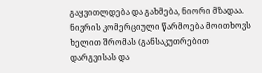გაყვითლდება და გახმება, ნიორი მზადაა.
ნივრის კომერციული წარმოება მოითხოვს ხელით შრომას (განსაკუთრებით დარგვისას და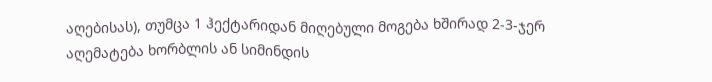აღებისას), თუმცა 1 ჰექტარიდან მიღებული მოგება ხშირად 2-3-ჯერ აღემატება ხორბლის ან სიმინდის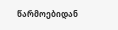წარმოებიდან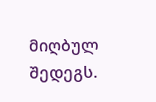მიღბულ შედეგს.